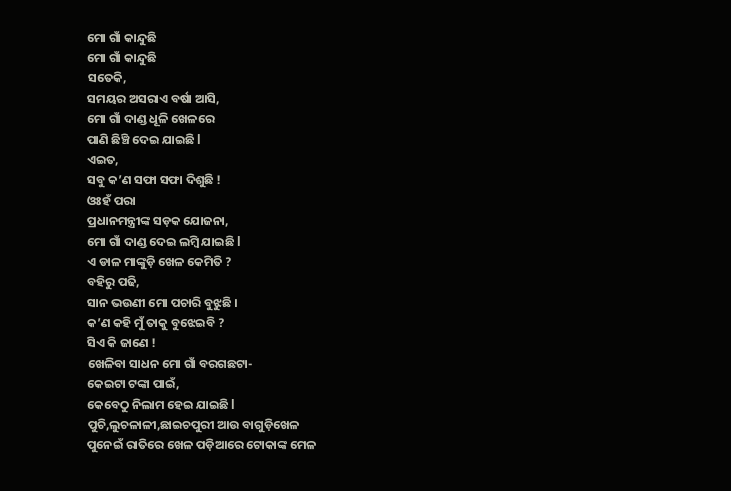ମୋ ଗାଁ କାନ୍ଦୁଛି
ମୋ ଗାଁ କାନ୍ଦୁଛି
ସତେକି,
ସମୟର ଅସରାଏ ବର୍ଷା ଆସି,
ମୋ ଗାଁ ଦାଣ୍ଡ ଧୂଳି ଖେଳରେ
ପାଣି ଛିଞ୍ଚି ଦେଇ ଯାଇଛି l
ଏଇତ,
ସବୁ କ’ଣ ସଫା ସଫା ଦିଶୁଛି !
ଓଃହଁ ପରା
ପ୍ରଧାନମନ୍ତ୍ରୀଙ୍କ ସଡ଼କ ଯୋଜନା,
ମୋ ଗାଁ ଦାଣ୍ଡ ଦେଇ ଲମ୍ବି ଯାଇଛି l
ଏ ଡାଳ ମାଙ୍କୁଡ଼ି ଖେଳ କେମିତି ?
ବହିରୁ ପଢି,
ସାନ ଭଉଣୀ ମୋ ପଚାରି ବୁଝୁଛି ।
କ’ଣ କହି ମୁଁ ତାକୁ ବୁଝେଇବି ?
ସିଏ କି ଜାଣେ !
ଖେଳିବା ସାଧନ ମୋ ଗାଁ ବରଗଛଟା-
କେଇଟା ଟଙ୍କା ପାଇଁ,
କେବେଠୁ ନିଲାମ ହେଇ ଯାଇଛି l
ପୁଚି,ଲୁଚଳାଳୀ,ଛାଇଚପୁରୀ ଆଉ ବାଗୁଡ଼ିଖେଳ
ପୁନେଇଁ ରାତିରେ ଖେଳ ପଡ଼ିଆରେ ଟୋକାଙ୍କ ମେଳ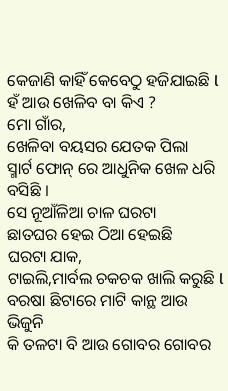କେଜାଣି କାହିଁ କେବେଠୁ ହଜିଯାଇଛି l
ହଁ ଆଉ ଖେଳିବ ବା କିଏ ?
ମୋ ଗାଁର,
ଖେଳିବା ବୟସର ଯେତକ ପିଲା
ସ୍ମାର୍ଟ ଫୋନ୍ ରେ ଆଧୁନିକ ଖେଳ ଧରି ବସିଛି ।
ସେ ନୂଆଁଳିଆ ଚାଳ ଘରଟା
ଛାତଘର ହେଇ ଠିଆ ହେଇଛି
ଘରଟା ଯାକ,
ଟାଇଲି,ମାର୍ବଲ ଚକଚକ ଖାଲି କରୁଛି l
ବରଷା ଛିଟାରେ ମାଟି କାନ୍ଥ ଆଉ ଭିଜୁନି
କି ତଳଟା ବି ଆଉ ଗୋବର ଗୋବର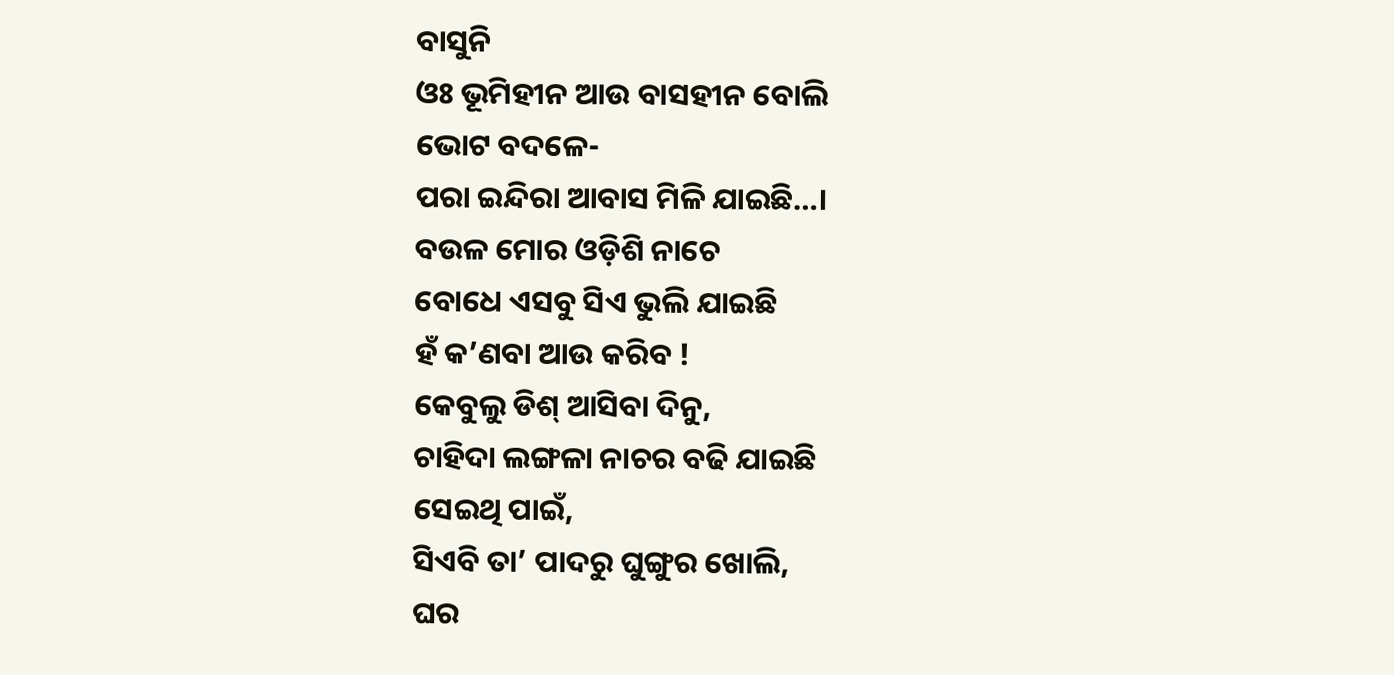ବାସୁନି
ଓଃ ଭୂମିହୀନ ଆଉ ବାସହୀନ ବୋଲି
ଭୋଟ ବଦଳେ-
ପରା ଇନ୍ଦିରା ଆବାସ ମିଳି ଯାଇଛି…।
ବଉଳ ମୋର ଓଡ଼ିଶି ନାଚେ
ବୋଧେ ଏସବୁ ସିଏ ଭୁଲି ଯାଇଛି
ହଁ କ’ଣବା ଆଉ କରିବ !
କେବୁଲୁ ଡିଶ୍ ଆସିବା ଦିନୁ,
ଚାହିଦା ଲଙ୍ଗଳା ନାଚର ବଢି ଯାଇଛି
ସେଇଥି ପାଇଁ,
ସିଏବି ତା’ ପାଦରୁ ଘୁଙ୍ଗୁର ଖୋଲି,
ଘର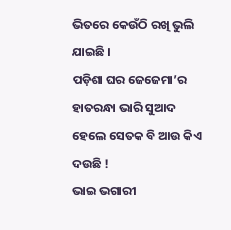ଭିତରେ କେଉଁଠି ରଖି ଭୁଲି ଯାଇଛି ।
ପଡ଼ିଶା ଘର ଜେଜେମା’ର
ହାତରନ୍ଧା ଭାରି ସୁଆଦ
ହେଲେ ସେତକ ବି ଆଉ କିଏ ଦଉଛି !
ଭାଇ ଭଗାରୀ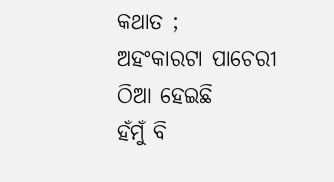କଥାତ ;
ଅହଂକାରଟା ପାଚେରୀ ଠିଆ ହେଇଛି
ହଁମୁଁ ବି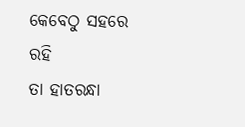କେବେଠୁ ସହରେ ରହି
ତା ହାତରନ୍ଧା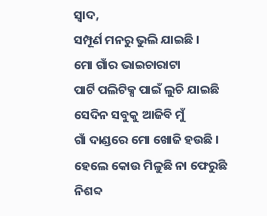ସ୍ଵାଦ,
ସମ୍ପୂର୍ଣ ମନରୁ ଭୁଲି ଯାଇଛି ।
ମୋ ଗାଁର ଭାଇଚାରାଟା
ପାର୍ଟି ପଲିଟିକ୍ସ ପାଇଁ ଲୁଚି ଯାଇଛି
ସେଦିନ ସବୁକୁ ଆଜିବି ମୁଁ
ଗାଁ ଦାଣ୍ଡରେ ମୋ ଖୋଜି ହଉଛି ।
ହେଲେ କୋଉ ମିଳୁଛି ନା ଫେରୁଛି
ନିଶବ୍ଦ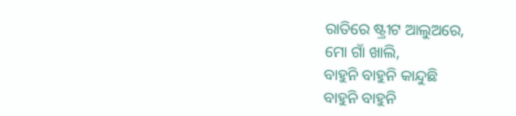ରାତିରେ ଷ୍ଟ୍ରୀଟ ଆଲୁଅରେ,
ମୋ ଗାଁ ଖାଲି,
ବାହୁନି ବାହୁନି କାନ୍ଦୁଛି
ବାହୁନି ବାହୁନି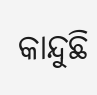କାନ୍ଦୁଛି